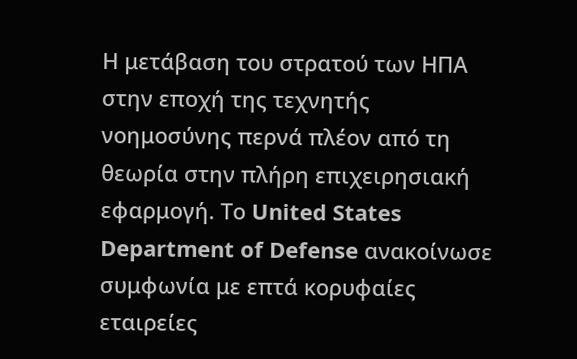Η μετάβαση του στρατού των ΗΠΑ στην εποχή της τεχνητής νοημοσύνης περνά πλέον από τη θεωρία στην πλήρη επιχειρησιακή εφαρμογή. Το United States Department of Defense ανακοίνωσε συμφωνία με επτά κορυφαίες εταιρείες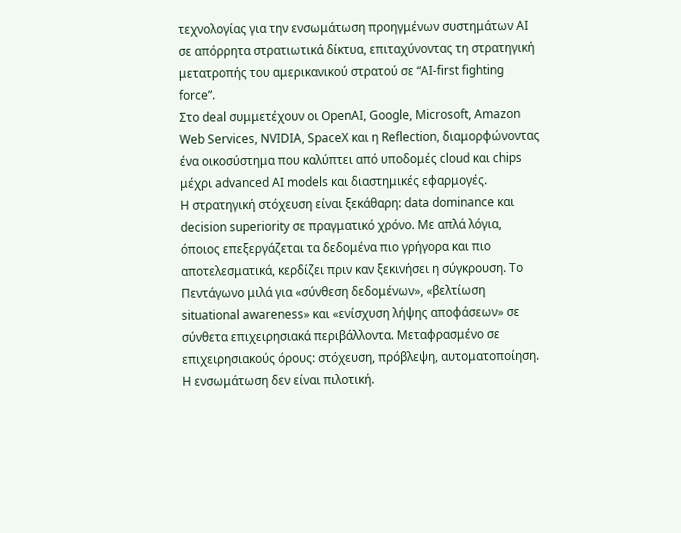τεχνολογίας για την ενσωμάτωση προηγμένων συστημάτων AI σε απόρρητα στρατιωτικά δίκτυα, επιταχύνοντας τη στρατηγική μετατροπής του αμερικανικού στρατού σε “AI-first fighting force”.
Στο deal συμμετέχουν οι OpenAI, Google, Microsoft, Amazon Web Services, NVIDIA, SpaceX και η Reflection, διαμορφώνοντας ένα οικοσύστημα που καλύπτει από υποδομές cloud και chips μέχρι advanced AI models και διαστημικές εφαρμογές.
Η στρατηγική στόχευση είναι ξεκάθαρη: data dominance και decision superiority σε πραγματικό χρόνο. Με απλά λόγια, όποιος επεξεργάζεται τα δεδομένα πιο γρήγορα και πιο αποτελεσματικά, κερδίζει πριν καν ξεκινήσει η σύγκρουση. Το Πεντάγωνο μιλά για «σύνθεση δεδομένων», «βελτίωση situational awareness» και «ενίσχυση λήψης αποφάσεων» σε σύνθετα επιχειρησιακά περιβάλλοντα. Μεταφρασμένο σε επιχειρησιακούς όρους: στόχευση, πρόβλεψη, αυτοματοποίηση.
Η ενσωμάτωση δεν είναι πιλοτική.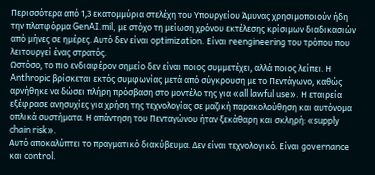Περισσότερα από 1,3 εκατομμύρια στελέχη του Υπουργείου Άμυνας χρησιμοποιούν ήδη την πλατφόρμα GenAI.mil, με στόχο τη μείωση χρόνου εκτέλεσης κρίσιμων διαδικασιών από μήνες σε ημέρες. Αυτό δεν είναι optimization. Είναι reengineering του τρόπου που λειτουργεί ένας στρατός.
Ωστόσο, το πιο ενδιαφέρον σημείο δεν είναι ποιος συμμετέχει, αλλά ποιος λείπει. Η Anthropic βρίσκεται εκτός συμφωνίας μετά από σύγκρουση με το Πεντάγωνο, καθώς αρνήθηκε να δώσει πλήρη πρόσβαση στο μοντέλο της για «all lawful use». Η εταιρεία εξέφρασε ανησυχίες για χρήση της τεχνολογίας σε μαζική παρακολούθηση και αυτόνομα οπλικά συστήματα. Η απάντηση του Πενταγώνου ήταν ξεκάθαρη και σκληρή: «supply chain risk».
Αυτό αποκαλύπτει το πραγματικό διακύβευμα. Δεν είναι τεχνολογικό. Είναι governance και control.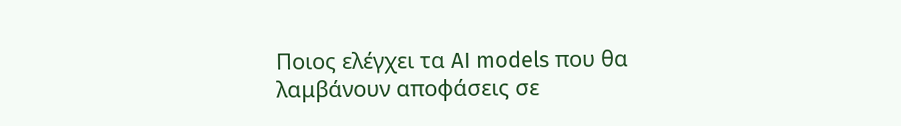Ποιος ελέγχει τα AI models που θα λαμβάνουν αποφάσεις σε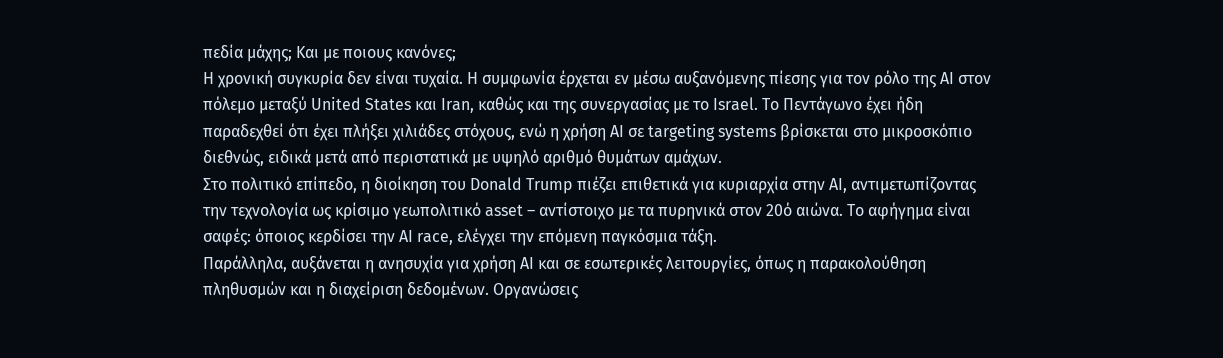πεδία μάχης; Και με ποιους κανόνες;
Η χρονική συγκυρία δεν είναι τυχαία. Η συμφωνία έρχεται εν μέσω αυξανόμενης πίεσης για τον ρόλο της AI στον πόλεμο μεταξύ United States και Iran, καθώς και της συνεργασίας με το Israel. Το Πεντάγωνο έχει ήδη παραδεχθεί ότι έχει πλήξει χιλιάδες στόχους, ενώ η χρήση AI σε targeting systems βρίσκεται στο μικροσκόπιο διεθνώς, ειδικά μετά από περιστατικά με υψηλό αριθμό θυμάτων αμάχων.
Στο πολιτικό επίπεδο, η διοίκηση του Donald Trump πιέζει επιθετικά για κυριαρχία στην AI, αντιμετωπίζοντας την τεχνολογία ως κρίσιμο γεωπολιτικό asset – αντίστοιχο με τα πυρηνικά στον 20ό αιώνα. Το αφήγημα είναι σαφές: όποιος κερδίσει την AI race, ελέγχει την επόμενη παγκόσμια τάξη.
Παράλληλα, αυξάνεται η ανησυχία για χρήση AI και σε εσωτερικές λειτουργίες, όπως η παρακολούθηση πληθυσμών και η διαχείριση δεδομένων. Οργανώσεις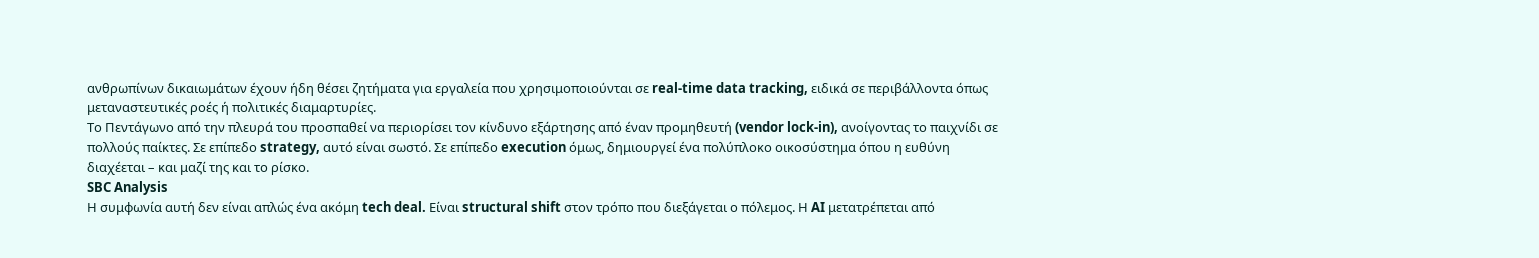ανθρωπίνων δικαιωμάτων έχουν ήδη θέσει ζητήματα για εργαλεία που χρησιμοποιούνται σε real-time data tracking, ειδικά σε περιβάλλοντα όπως μεταναστευτικές ροές ή πολιτικές διαμαρτυρίες.
Το Πεντάγωνο από την πλευρά του προσπαθεί να περιορίσει τον κίνδυνο εξάρτησης από έναν προμηθευτή (vendor lock-in), ανοίγοντας το παιχνίδι σε πολλούς παίκτες. Σε επίπεδο strategy, αυτό είναι σωστό. Σε επίπεδο execution όμως, δημιουργεί ένα πολύπλοκο οικοσύστημα όπου η ευθύνη διαχέεται – και μαζί της και το ρίσκο.
SBC Analysis
Η συμφωνία αυτή δεν είναι απλώς ένα ακόμη tech deal. Είναι structural shift στον τρόπο που διεξάγεται ο πόλεμος. Η AI μετατρέπεται από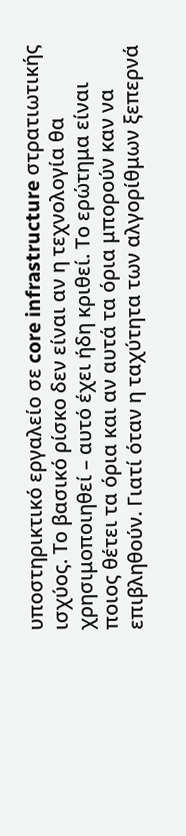υποστηρικτικό εργαλείο σε core infrastructure στρατιωτικής ισχύος. Το βασικό ρίσκο δεν είναι αν η τεχνολογία θα χρησιμοποιηθεί – αυτό έχει ήδη κριθεί. Το ερώτημα είναι ποιος θέτει τα όρια και αν αυτά τα όρια μπορούν καν να επιβληθούν. Γιατί όταν η ταχύτητα των αλγορίθμων ξεπερνά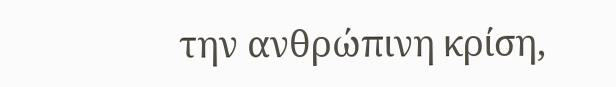την ανθρώπινη κρίση,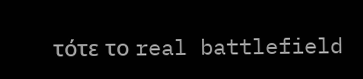τότε το real battlefield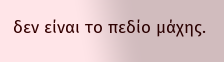δεν είναι το πεδίο μάχης.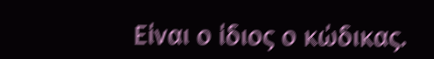Είναι ο ίδιος ο κώδικας.